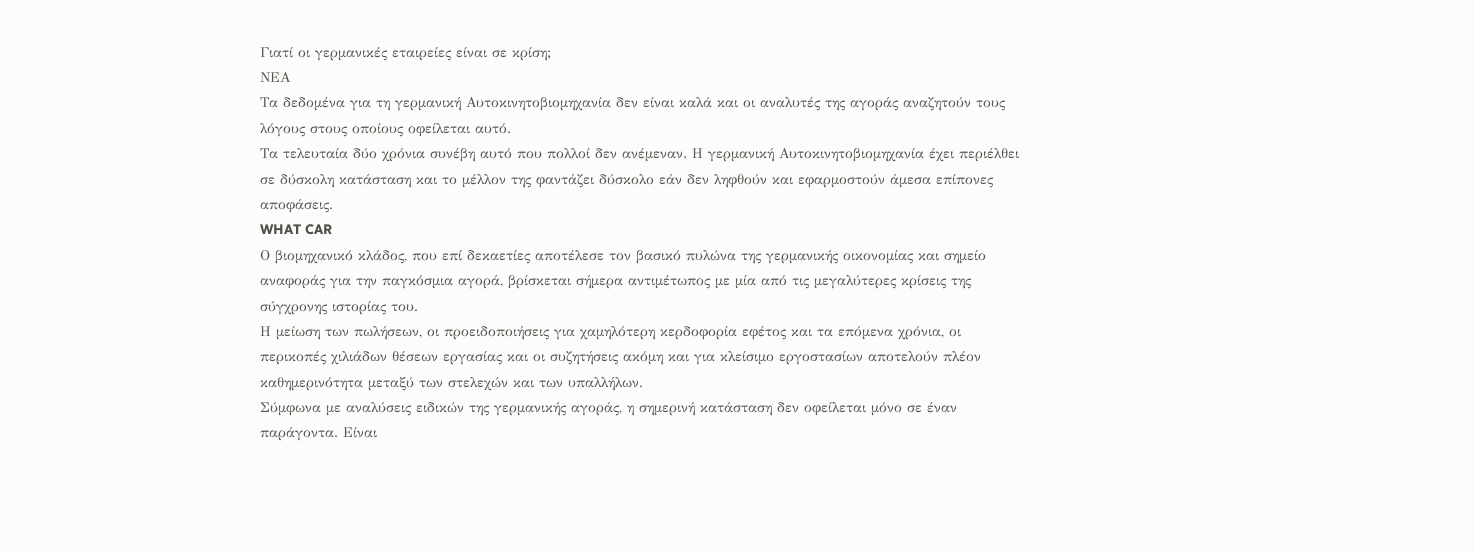Γιατί οι γερμανικές εταιρείες είναι σε κρίση;
ΝΕΑ
Τα δεδομένα για τη γερμανική Αυτοκινητοβιομηχανία δεν είναι καλά και οι αναλυτές της αγοράς αναζητούν τους λόγους στους οποίους οφείλεται αυτό.
Τα τελευταία δύο χρόνια συνέβη αυτό που πολλοί δεν ανέμεναν. Η γερμανική Αυτοκινητοβιομηχανία έχει περιέλθει σε δύσκολη κατάσταση και το μέλλον της φαντάζει δύσκολο εάν δεν ληφθούν και εφαρμοστούν άμεσα επίπονες αποφάσεις.
WHAT CAR
Ο βιομηχανικό κλάδος, που επί δεκαετίες αποτέλεσε τον βασικό πυλώνα της γερμανικής οικονομίας και σημείο αναφοράς για την παγκόσμια αγορά, βρίσκεται σήμερα αντιμέτωπος με μία από τις μεγαλύτερες κρίσεις της σύγχρονης ιστορίας του.
Η μείωση των πωλήσεων, οι προειδοποιήσεις για χαμηλότερη κερδοφορία εφέτος και τα επόμενα χρόνια, οι περικοπές χιλιάδων θέσεων εργασίας και οι συζητήσεις ακόμη και για κλείσιμο εργοστασίων αποτελούν πλέον καθημερινότητα μεταξύ των στελεχών και των υπαλλήλων.
Σύμφωνα με αναλύσεις ειδικών της γερμανικής αγοράς, η σημερινή κατάσταση δεν οφείλεται μόνο σε έναν παράγοντα. Είναι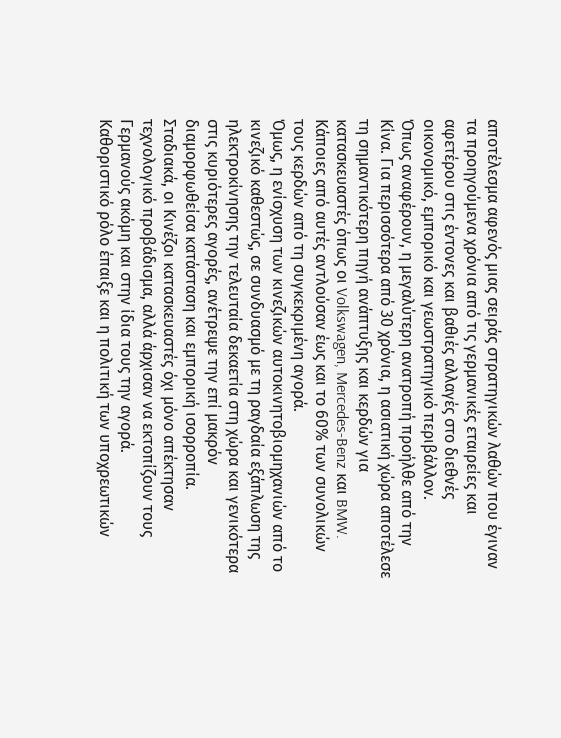αποτέλεσμα αφενός μιας σειράς στρατηγικών λαθών που έγιναν τα προηγούμενα χρόνια από τις γερμανικές εταιρείες και αφετέρου στις έντονες και βαθιές αλλαγές στο διεθνές οικονομικό, εμπορικό και γεωστρατηγικό περιβάλλον.
Όπως αναφέρουν, η μεγαλύτερη ανατροπή προήλθε από την Κίνα. Για περισσότερα από 30 χρόνια, η ασιατική χώρα αποτέλεσε τη σημαντικότερη πηγή ανάπτυξης και κερδών για κατασκευαστές όπως οι Volkswagen, Mercedes-Benz και BMW.
Κάποιες από αυτές αντλούσαν έως και το 60% των συνολικών τους κερδών από τη συγκεκριμένη αγορά.
Όμως, η ενίσχυση των κινεζικών αυτοκινητοβιομηχανιών από το κινεζικό καθεστώς, σε συνδυασμό με τη ραγδαία εξάπλωση της ηλεκτροκίνησης την τελευταία δεκαετία στη χώρα και γενικότερα στις κυριότερες αγορές, ανέτρεψε την επί μακρόν διαμορφωθείσα κατάσταση και εμπορική ισορροπία.
Σταδιακά, οι Κινέζοι κατασκευαστές όχι μόνο απέκτησαν τεχνολογικό προβάδισμα, αλλά άρχισαν να εκτοπίζουν τους Γερμανούς ακόμη και στην ίδια τους την αγορά.
Καθοριστικό ρόλο έπαιξε και η πολιτική των υποχρεωτικών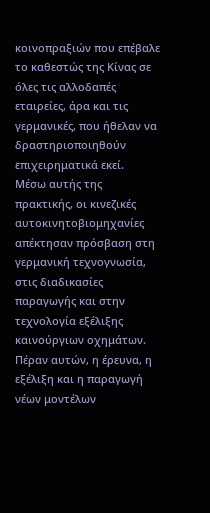κοινοπραξιών που επέβαλε το καθεστώς της Κίνας σε όλες τις αλλοδαπές εταιρείες, άρα και τις γερμανικές, που ήθελαν να δραστηριοποιηθούν επιχειρηματικά εκεί.
Μέσω αυτής της πρακτικής, οι κινεζικές αυτοκινητοβιομηχανίες απέκτησαν πρόσβαση στη γερμανική τεχνογνωσία, στις διαδικασίες παραγωγής και στην τεχνολογία εξέλιξης καινούργιων οχημάτων.
Πέραν αυτών, η έρευνα, η εξέλιξη και η παραγωγή νέων μοντέλων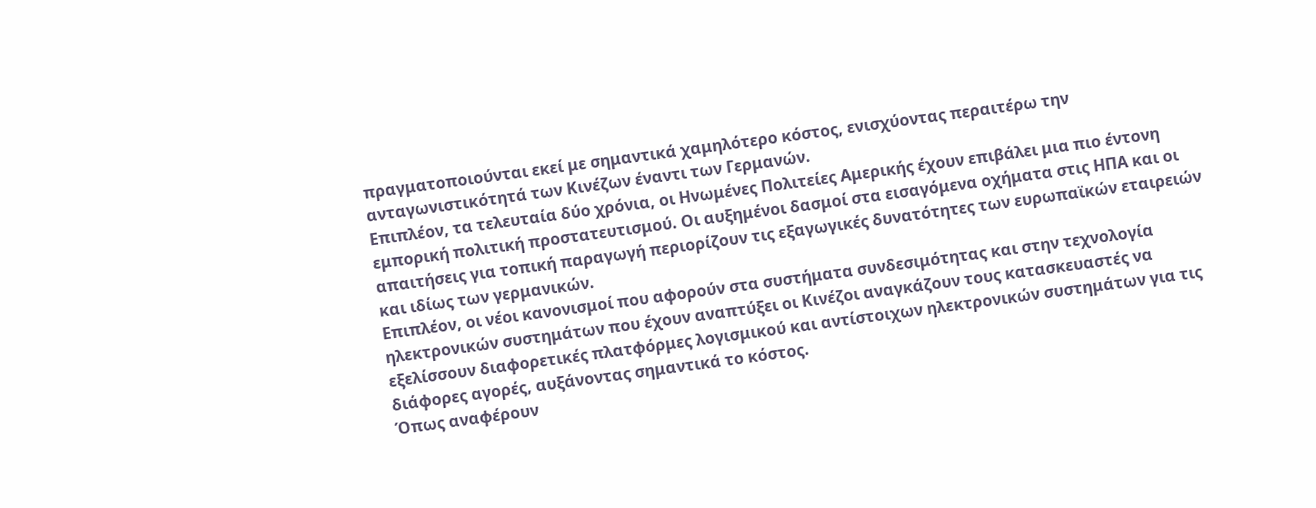πραγματοποιούνται εκεί με σημαντικά χαμηλότερο κόστος, ενισχύοντας περαιτέρω την ανταγωνιστικότητά των Κινέζων έναντι των Γερμανών.
Επιπλέον, τα τελευταία δύο χρόνια, οι Ηνωμένες Πολιτείες Αμερικής έχουν επιβάλει μια πιο έντονη εμπορική πολιτική προστατευτισμού. Οι αυξημένοι δασμοί στα εισαγόμενα οχήματα στις ΗΠΑ και οι απαιτήσεις για τοπική παραγωγή περιορίζουν τις εξαγωγικές δυνατότητες των ευρωπαϊκών εταιρειών και ιδίως των γερμανικών.
Επιπλέον, οι νέοι κανονισμοί που αφορούν στα συστήματα συνδεσιμότητας και στην τεχνολογία ηλεκτρονικών συστημάτων που έχουν αναπτύξει οι Κινέζοι αναγκάζουν τους κατασκευαστές να εξελίσσουν διαφορετικές πλατφόρμες λογισμικού και αντίστοιχων ηλεκτρονικών συστημάτων για τις διάφορες αγορές, αυξάνοντας σημαντικά το κόστος.
Όπως αναφέρουν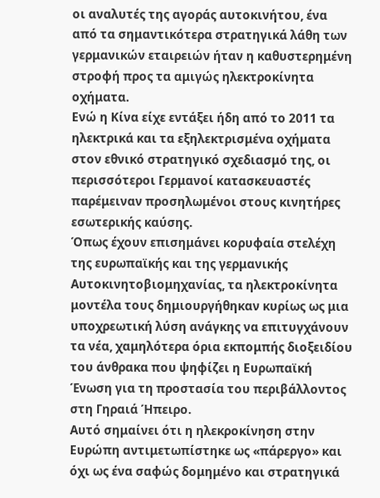οι αναλυτές της αγοράς αυτοκινήτου, ένα από τα σημαντικότερα στρατηγικά λάθη των γερμανικών εταιρειών ήταν η καθυστερημένη στροφή προς τα αμιγώς ηλεκτροκίνητα οχήματα.
Ενώ η Κίνα είχε εντάξει ήδη από το 2011 τα ηλεκτρικά και τα εξηλεκτρισμένα οχήματα στον εθνικό στρατηγικό σχεδιασμό της, οι περισσότεροι Γερμανοί κατασκευαστές παρέμειναν προσηλωμένοι στους κινητήρες εσωτερικής καύσης.
Όπως έχουν επισημάνει κορυφαία στελέχη της ευρωπαϊκής και της γερμανικής Αυτοκινητοβιομηχανίας, τα ηλεκτροκίνητα μοντέλα τους δημιουργήθηκαν κυρίως ως μια υποχρεωτική λύση ανάγκης να επιτυγχάνουν τα νέα, χαμηλότερα όρια εκπομπής διοξειδίου του άνθρακα που ψηφίζει η Ευρωπαϊκή Ένωση για τη προστασία του περιβάλλοντος στη Γηραιά Ήπειρο.
Αυτό σημαίνει ότι η ηλεκροκίνηση στην Ευρώπη αντιμετωπίστηκε ως «πάρεργο» και όχι ως ένα σαφώς δομημένο και στρατηγικά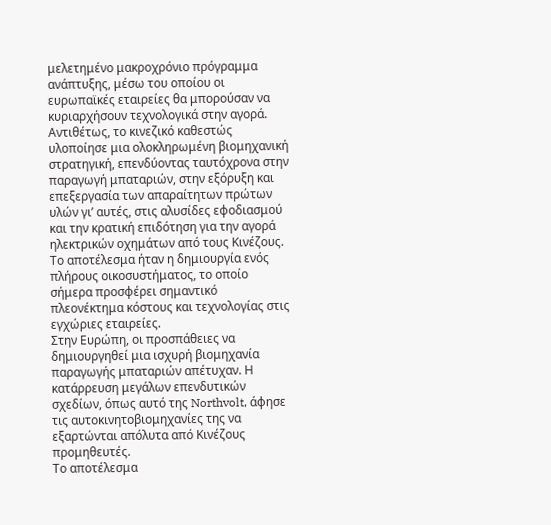μελετημένο μακροχρόνιο πρόγραμμα ανάπτυξης, μέσω του οποίου οι ευρωπαϊκές εταιρείες θα μπορούσαν να κυριαρχήσουν τεχνολογικά στην αγορά.
Αντιθέτως, το κινεζικό καθεστώς υλοποίησε μια ολοκληρωμένη βιομηχανική στρατηγική, επενδύοντας ταυτόχρονα στην παραγωγή μπαταριών, στην εξόρυξη και επεξεργασία των απαραίτητων πρώτων υλών γι’ αυτές, στις αλυσίδες εφοδιασμού και την κρατική επιδότηση για την αγορά ηλεκτρικών οχημάτων από τους Κινέζους.
Το αποτέλεσμα ήταν η δημιουργία ενός πλήρους οικοσυστήματος, το οποίο σήμερα προσφέρει σημαντικό πλεονέκτημα κόστους και τεχνολογίας στις εγχώριες εταιρείες.
Στην Ευρώπη, οι προσπάθειες να δημιουργηθεί μια ισχυρή βιομηχανία παραγωγής μπαταριών απέτυχαν. Η κατάρρευση μεγάλων επενδυτικών σχεδίων, όπως αυτό της Northvolt, άφησε τις αυτοκινητοβιομηχανίες της να εξαρτώνται απόλυτα από Κινέζους προμηθευτές.
Το αποτέλεσμα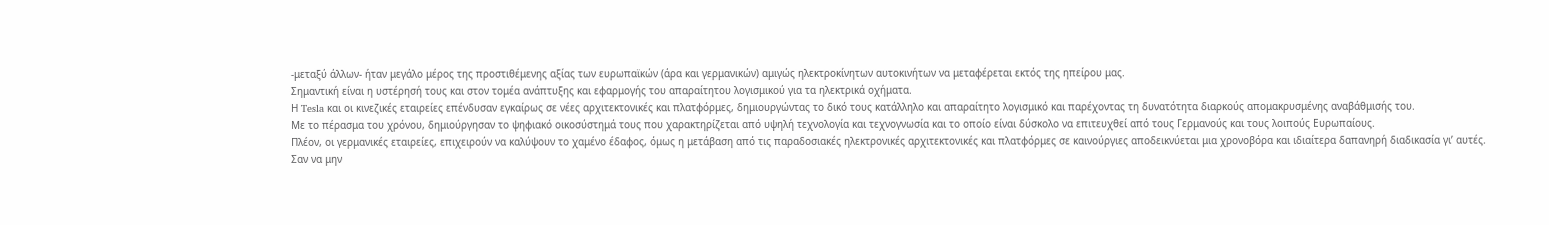-μεταξύ άλλων- ήταν μεγάλο μέρος της προστιθέμενης αξίας των ευρωπαϊκών (άρα και γερμανικών) αμιγώς ηλεκτροκίνητων αυτοκινήτων να μεταφέρεται εκτός της ηπείρου μας.
Σημαντική είναι η υστέρησή τους και στον τομέα ανάπτυξης και εφαρμογής του απαραίτητου λογισμικού για τα ηλεκτρικά οχήματα.
Η Tesla και οι κινεζικές εταιρείες επένδυσαν εγκαίρως σε νέες αρχιτεκτονικές και πλατφόρμες, δημιουργώντας το δικό τους κατάλληλο και απαραίτητο λογισμικό και παρέχοντας τη δυνατότητα διαρκούς απομακρυσμένης αναβάθμισής του.
Με το πέρασμα του χρόνου, δημιούργησαν το ψηφιακό οικοσύστημά τους που χαρακτηρίζεται από υψηλή τεχνολογία και τεχνογνωσία και το οποίο είναι δύσκολο να επιτευχθεί από τους Γερμανούς και τους λοιπούς Ευρωπαίους.
Πλέον, οι γερμανικές εταιρείες, επιχειρούν να καλύψουν το χαμένο έδαφος, όμως η μετάβαση από τις παραδοσιακές ηλεκτρονικές αρχιτεκτονικές και πλατφόρμες σε καινούργιες αποδεικνύεται μια χρονοβόρα και ιδιαίτερα δαπανηρή διαδικασία γι’ αυτές.
Σαν να μην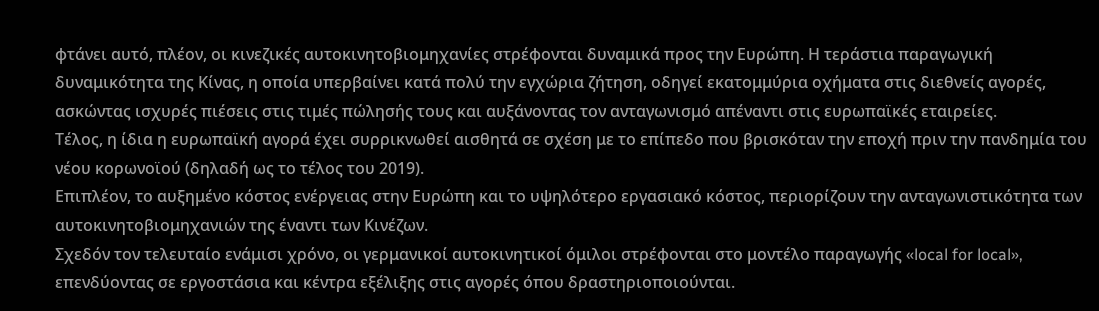φτάνει αυτό, πλέον, οι κινεζικές αυτοκινητοβιομηχανίες στρέφονται δυναμικά προς την Ευρώπη. Η τεράστια παραγωγική δυναμικότητα της Κίνας, η οποία υπερβαίνει κατά πολύ την εγχώρια ζήτηση, οδηγεί εκατομμύρια οχήματα στις διεθνείς αγορές, ασκώντας ισχυρές πιέσεις στις τιμές πώλησής τους και αυξάνοντας τον ανταγωνισμό απέναντι στις ευρωπαϊκές εταιρείες.
Τέλος, η ίδια η ευρωπαϊκή αγορά έχει συρρικνωθεί αισθητά σε σχέση με το επίπεδο που βρισκόταν την εποχή πριν την πανδημία του νέου κορωνοϊού (δηλαδή ως το τέλος του 2019).
Επιπλέον, το αυξημένο κόστος ενέργειας στην Ευρώπη και το υψηλότερο εργασιακό κόστος, περιορίζουν την ανταγωνιστικότητα των αυτοκινητοβιομηχανιών της έναντι των Κινέζων.
Σχεδόν τον τελευταίο ενάμισι χρόνο, οι γερμανικοί αυτοκινητικοί όμιλοι στρέφονται στο μοντέλο παραγωγής «local for local», επενδύοντας σε εργοστάσια και κέντρα εξέλιξης στις αγορές όπου δραστηριοποιούνται.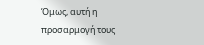Όμως, αυτή η προσαρμογή τους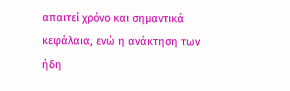απαιτεί χρόνο και σημαντικά κεφάλαια, ενώ η ανάκτηση των ήδη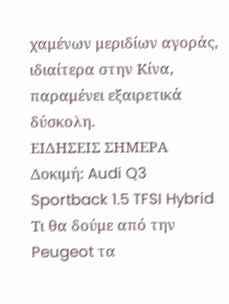χαμένων μεριδίων αγοράς, ιδιαίτερα στην Κίνα, παραμένει εξαιρετικά δύσκολη.
ΕΙΔΗΣΕΙΣ ΣΗΜΕΡΑ
Δοκιμή: Audi Q3 Sportback 1.5 TFSI Hybrid
Τι θα δούμε από την Peugeot τα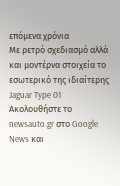επόμενα χρόνια
Με ρετρό σχεδιασμό αλλά και μοντέρνα στοιχεία το εσωτερικό της ιδιαίτερης Jaguar Type 01
Ακολουθήστε το newsauto.gr στο Google News και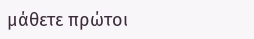μάθετε πρώτοι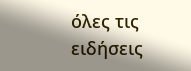όλες τις ειδήσεις